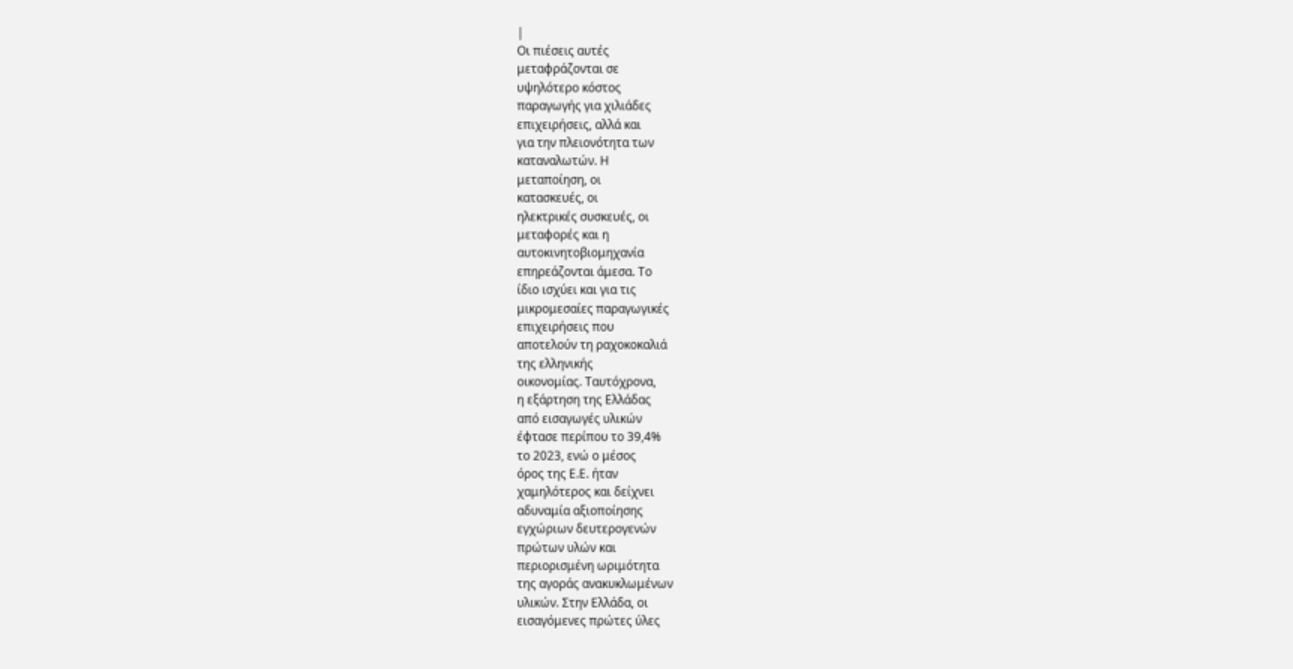|
Οι πιέσεις αυτές
μεταφράζονται σε
υψηλότερο κόστος
παραγωγής για χιλιάδες
επιχειρήσεις, αλλά και
για την πλειονότητα των
καταναλωτών. Η
μεταποίηση, οι
κατασκευές, οι
ηλεκτρικές συσκευές, οι
μεταφορές και η
αυτοκινητοβιομηχανία
επηρεάζονται άμεσα. Το
ίδιο ισχύει και για τις
μικρομεσαίες παραγωγικές
επιχειρήσεις που
αποτελούν τη ραχοκοκαλιά
της ελληνικής
οικονομίας. Ταυτόχρονα,
η εξάρτηση της Ελλάδας
από εισαγωγές υλικών
έφτασε περίπου το 39,4%
το 2023, ενώ ο μέσος
όρος της Ε.Ε. ήταν
χαμηλότερος και δείχνει
αδυναμία αξιοποίησης
εγχώριων δευτερογενών
πρώτων υλών και
περιορισμένη ωριμότητα
της αγοράς ανακυκλωμένων
υλικών. Στην Ελλάδα, οι
εισαγόμενες πρώτες ύλες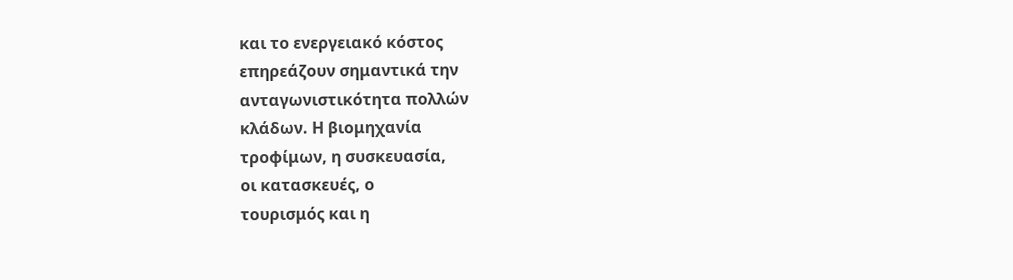και το ενεργειακό κόστος
επηρεάζουν σημαντικά την
ανταγωνιστικότητα πολλών
κλάδων. Η βιομηχανία
τροφίμων, η συσκευασία,
οι κατασκευές, ο
τουρισμός και η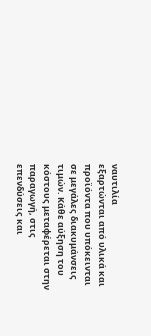ναυτιλία
εξαρτώνται από υλικά και
προϊόντα που υπόκεινται
σε μεγάλες διακυμάνσεις
τιμών. Κάθε αύξηση του
κόστους μεταφέρεται στην
παραγωγή, στις
επενδύσεις και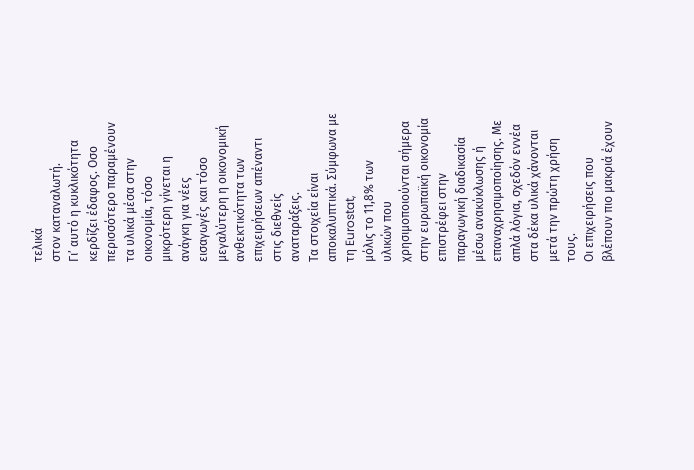τελικά
στον καταναλωτή.
Γι’ αυτό η κυκλικότητα
κερδίζει έδαφος. Οσο
περισσότερο παραμένουν
τα υλικά μέσα στην
οικονομία, τόσο
μικρότερη γίνεται η
ανάγκη για νέες
εισαγωγές και τόσο
μεγαλύτερη η οικονομική
ανθεκτικότητα των
επιχειρήσεων απέναντι
στις διεθνείς
αναταράξεις.
Τα στοιχεία είναι
αποκαλυπτικά. Σύμφωνα με
τη Eurostat,
μόλις το 11,8% των
υλικών που
χρησιμοποιούνται σήμερα
στην ευρωπαϊκή οικονομία
επιστρέφει στην
παραγωγική διαδικασία
μέσω ανακύκλωσης ή
επαναχρησιμοποίησης. Με
απλά λόγια, σχεδόν εννέα
στα δέκα υλικά χάνονται
μετά την πρώτη χρήση
τους.
Οι επιχειρήσεις που
βλέπουν πιο μακριά έχουν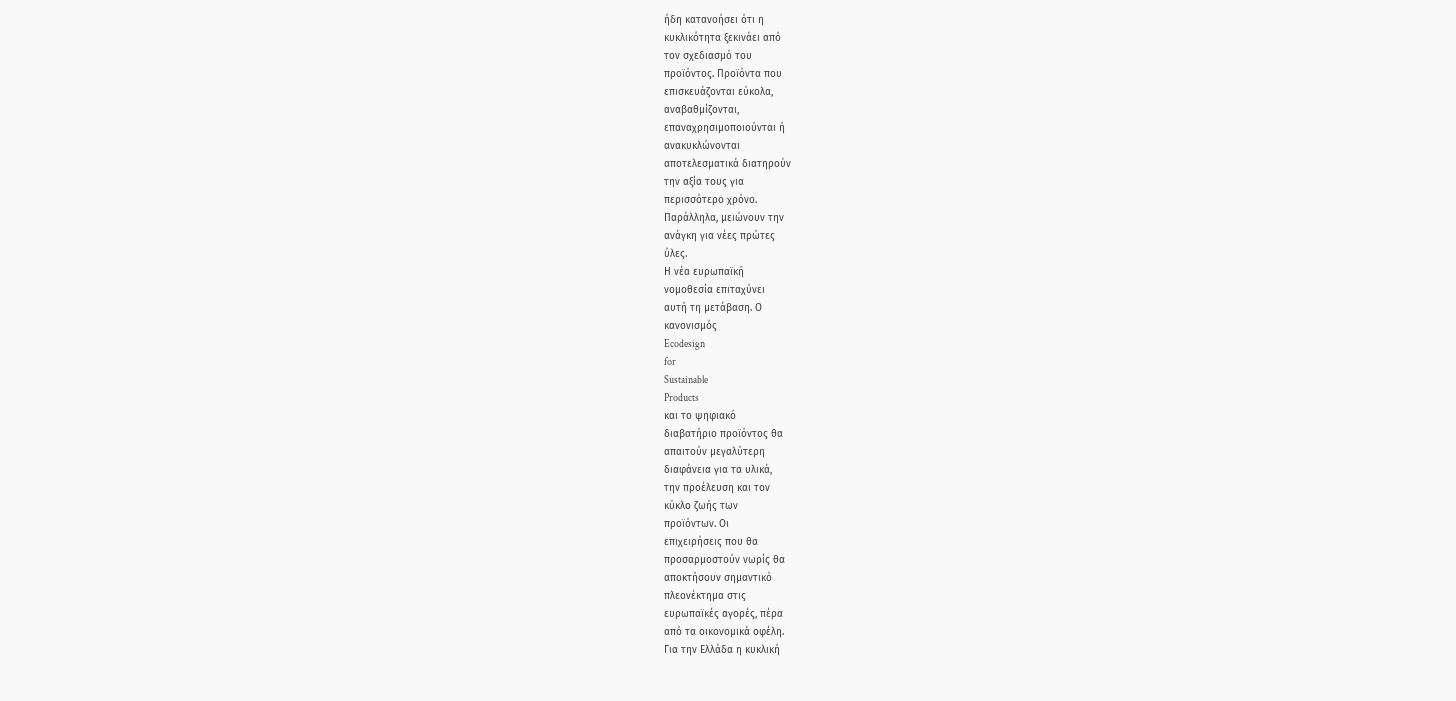ήδη κατανοήσει ότι η
κυκλικότητα ξεκινάει από
τον σχεδιασμό του
προϊόντος. Προϊόντα που
επισκευάζονται εύκολα,
αναβαθμίζονται,
επαναχρησιμοποιούνται ή
ανακυκλώνονται
αποτελεσματικά διατηρούν
την αξία τους για
περισσότερο χρόνο.
Παράλληλα, μειώνουν την
ανάγκη για νέες πρώτες
ύλες.
Η νέα ευρωπαϊκή
νομοθεσία επιταχύνει
αυτή τη μετάβαση. Ο
κανονισμός
Ecodesign
for
Sustainable
Products
και το ψηφιακό
διαβατήριο προϊόντος θα
απαιτούν μεγαλύτερη
διαφάνεια για τα υλικά,
την προέλευση και τον
κύκλο ζωής των
προϊόντων. Οι
επιχειρήσεις που θα
προσαρμοστούν νωρίς θα
αποκτήσουν σημαντικό
πλεονέκτημα στις
ευρωπαϊκές αγορές, πέρα
από τα οικονομικά οφέλη.
Για την Ελλάδα η κυκλική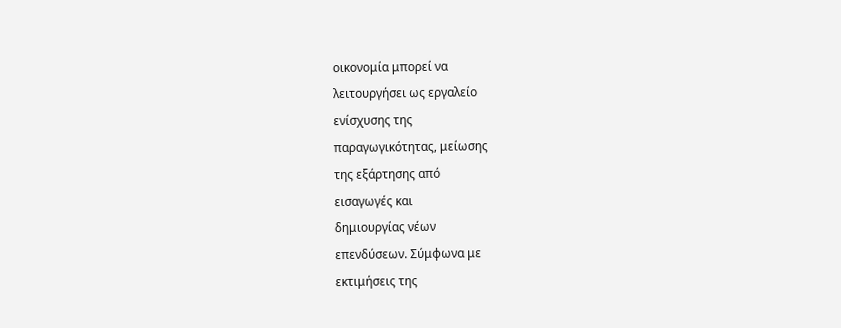οικονομία μπορεί να
λειτουργήσει ως εργαλείο
ενίσχυσης της
παραγωγικότητας, μείωσης
της εξάρτησης από
εισαγωγές και
δημιουργίας νέων
επενδύσεων. Σύμφωνα με
εκτιμήσεις της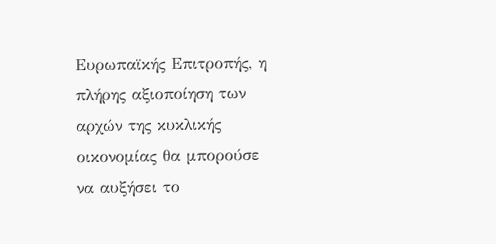Ευρωπαϊκής Επιτροπής, η
πλήρης αξιοποίηση των
αρχών της κυκλικής
οικονομίας θα μπορούσε
να αυξήσει το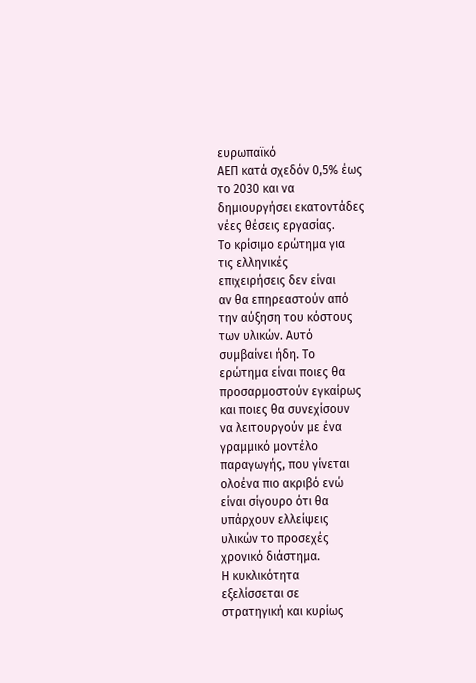ευρωπαϊκό
ΑΕΠ κατά σχεδόν 0,5% έως
το 2030 και να
δημιουργήσει εκατοντάδες
νέες θέσεις εργασίας.
Το κρίσιμο ερώτημα για
τις ελληνικές
επιχειρήσεις δεν είναι
αν θα επηρεαστούν από
την αύξηση του κόστους
των υλικών. Αυτό
συμβαίνει ήδη. Το
ερώτημα είναι ποιες θα
προσαρμοστούν εγκαίρως
και ποιες θα συνεχίσουν
να λειτουργούν με ένα
γραμμικό μοντέλο
παραγωγής, που γίνεται
ολοένα πιο ακριβό ενώ
είναι σίγουρο ότι θα
υπάρχουν ελλείψεις
υλικών το προσεχές
χρονικό διάστημα.
Η κυκλικότητα
εξελίσσεται σε
στρατηγική και κυρίως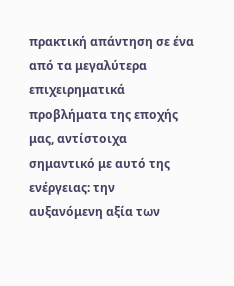πρακτική απάντηση σε ένα
από τα μεγαλύτερα
επιχειρηματικά
προβλήματα της εποχής
μας, αντίστοιχα
σημαντικό με αυτό της
ενέργειας: την
αυξανόμενη αξία των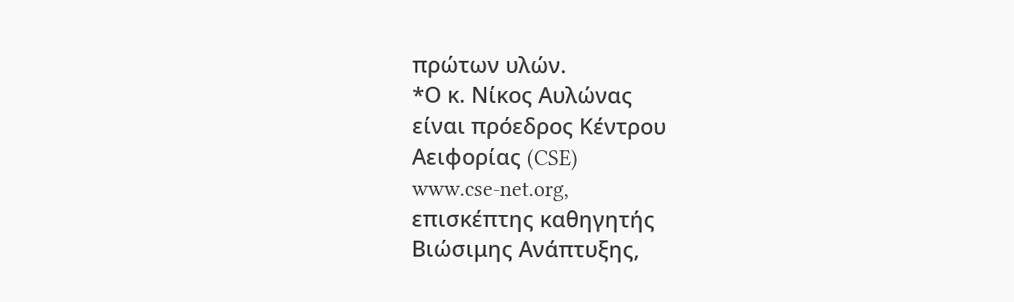πρώτων υλών.
*Ο κ. Νίκος Αυλώνας
είναι πρόεδρος Κέντρου
Αειφορίας (CSE)
www.cse-net.org,
επισκέπτης καθηγητής
Βιώσιμης Ανάπτυξης,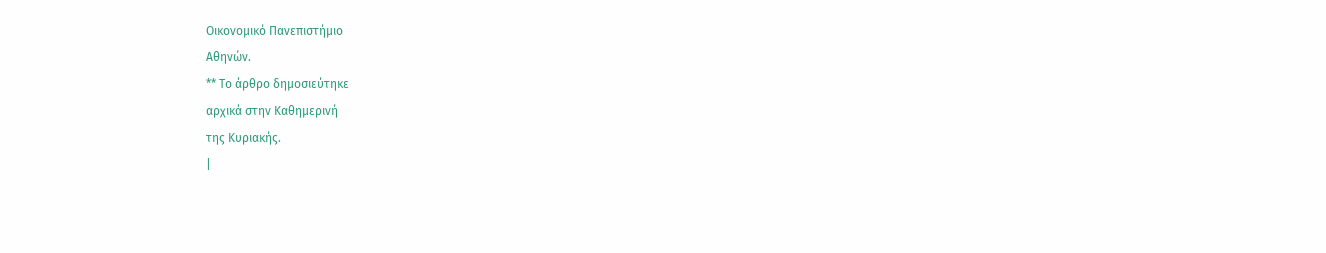Οικονομικό Πανεπιστήμιο
Αθηνών.
** Το άρθρο δημοσιεύτηκε
αρχικά στην Καθημερινή
της Κυριακής.
|